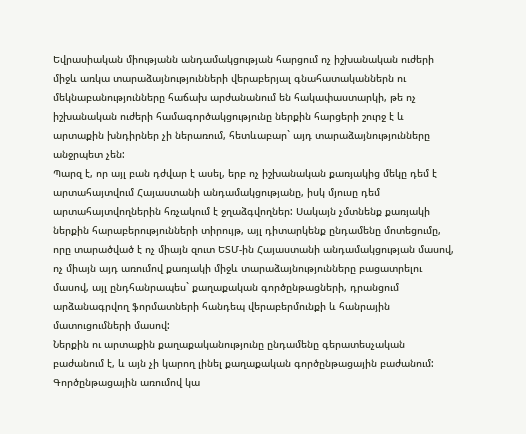Եվրասիական միությանն անդամակցության հարցում ոչ իշխանական ուժերի միջև առկա տարաձայնությունների վերաբերյալ գնահատականներն ու մեկնաբանությունները հաճախ արժանանում են հակափաստարկի, թե ոչ իշխանական ուժերի համագործակցությունը ներքին հարցերի շուրջ է և արտաքին խնդիրներ չի ներառում, հետևաբար` այդ տարաձայնությունները անջրպետ չեն:
Պարզ է, որ այլ բան դժվար է ասել, երբ ոչ իշխանական քառյակից մեկը դեմ է արտահայտվում Հայաստանի անդամակցությանը, իսկ մյուսը դեմ արտահայտվողներին հռչակում է ջղաձգվողներ: Սակայն չմտնենք քառյակի ներքին հարաբերությունների տիրույթ, այլ դիտարկենք ընդամենը մոտեցումը, որը տարածված է ոչ միայն զուտ ԵՏՄ-ին Հայաստանի անդամակցության մասով, ոչ միայն այդ առումով քառյակի միջև տարաձայնությունները բացատրելու մասով, այլ ընդհանրապես` քաղաքական գործընթացների, դրանցում արձանագրվող ֆորմատների հանդեպ վերաբերմունքի և հանրային մատուցումների մասով:
Ներքին ու արտաքին քաղաքականությունը ընդամենը գերատեսչական բաժանում է, և այն չի կարող լինել քաղաքական գործընթացային բաժանում: Գործընթացային առումով կա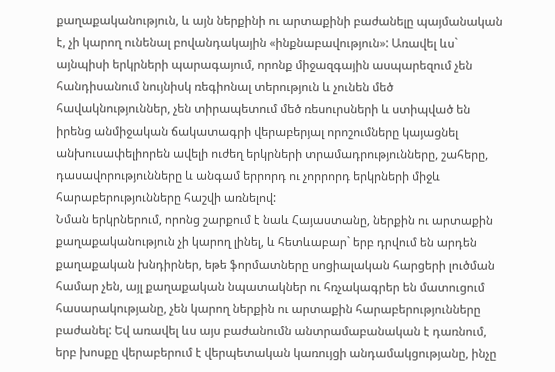քաղաքականություն, և այն ներքինի ու արտաքինի բաժանելը պայմանական է, չի կարող ունենալ բովանդակային «ինքնաբավություն»: Առավել ևս` այնպիսի երկրների պարագայում, որոնք միջազգային ասպարեզում չեն հանդիսանում նույնիսկ ռեգիոնալ տերություն և չունեն մեծ հավակնություններ, չեն տիրապետում մեծ ռեսուրսների և ստիպված են իրենց անմիջական ճակատագրի վերաբերյալ որոշումները կայացնել անխուսափելիորեն ավելի ուժեղ երկրների տրամադրությունները, շահերը, դասավորությունները և անգամ երրորդ ու չորրորդ երկրների միջև հարաբերությունները հաշվի առնելով:
Նման երկրներում, որոնց շարքում է նաև Հայաստանը, ներքին ու արտաքին քաղաքականություն չի կարող լինել, և հետևաբար` երբ դրվում են արդեն քաղաքական խնդիրներ, եթե ֆորմատները սոցիալական հարցերի լուծման համար չեն, այլ քաղաքական նպատակներ ու հռչակագրեր են մատուցում հասարակությանը, չեն կարող ներքին ու արտաքին հարաբերությունները բաժանել: Եվ առավել ևս այս բաժանումն անտրամաբանական է դառնում, երբ խոսքը վերաբերում է վերպետական կառույցի անդամակցությանը, ինչը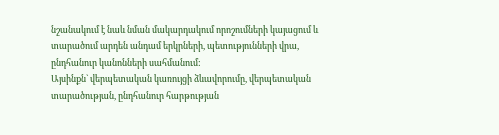նշանակում է նաև նման մակարդակում որոշումների կայացում և տարածում արդեն անդամ երկրների, պետությունների վրա, ընդհանուր կանոնների սահմանում:
Այսինքն` վերպետական կառույցի ձևավորումը, վերպետական տարածության, ընդհանուր հարթության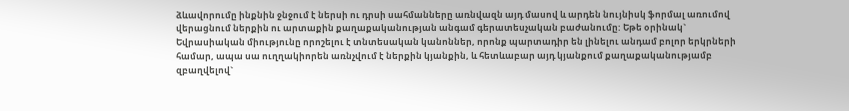ձևավորումը ինքնին ջնջում է ներսի ու դրսի սահմանները առնվազն այդ մասով և արդեն նույնիսկ ֆորմալ առումով վերացնում ներքին ու արտաքին քաղաքականության անգամ գերատեսչական բաժանումը: Եթե օրինակ` Եվրասիական միությունը որոշելու է տնտեսական կանոններ, որոնք պարտադիր են լինելու անդամ բոլոր երկրների համար, ապա սա ուղղակիորեն առնչվում է ներքին կյանքին, և հետևաբար այդ կյանքում քաղաքականությամբ զբաղվելով`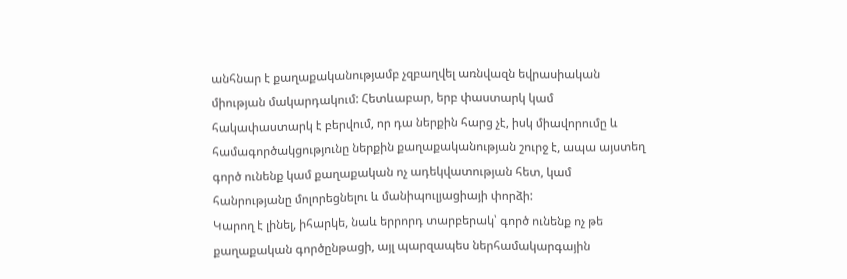անհնար է քաղաքականությամբ չզբաղվել առնվազն եվրասիական միության մակարդակում: Հետևաբար, երբ փաստարկ կամ հակափաստարկ է բերվում, որ դա ներքին հարց չէ, իսկ միավորումը և համագործակցությունը ներքին քաղաքականության շուրջ է, ապա այստեղ գործ ունենք կամ քաղաքական ոչ ադեկվատության հետ, կամ հանրությանը մոլորեցնելու և մանիպուլյացիայի փորձի:
Կարող է լինել, իհարկե, նաև երրորդ տարբերակ՝ գործ ունենք ոչ թե քաղաքական գործընթացի, այլ պարզապես ներհամակարգային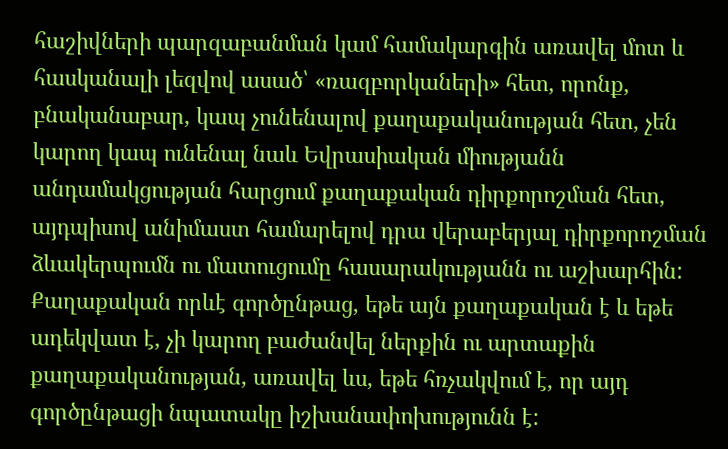հաշիվների պարզաբանման կամ համակարգին առավել մոտ և հասկանալի լեզվով ասած՝ «ռազբորկաների» հետ, որոնք, բնականաբար, կապ չունենալով քաղաքականության հետ, չեն կարող կապ ունենալ նաև Եվրասիական միությանն անդամակցության հարցում քաղաքական դիրքորոշման հետ, այդպիսով անիմաստ համարելով դրա վերաբերյալ դիրքորոշման ձևակերպումն ու մատուցումը հասարակությանն ու աշխարհին:
Քաղաքական որևէ գործընթաց, եթե այն քաղաքական է և եթե ադեկվատ է, չի կարող բաժանվել ներքին ու արտաքին քաղաքականության, առավել ևս, եթե հռչակվում է, որ այդ գործընթացի նպատակը իշխանափոխությունն է: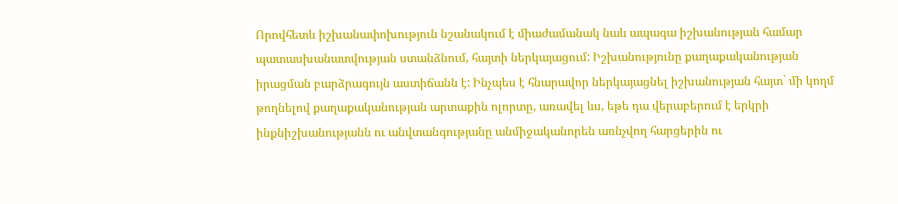Որովհետև իշխանափոխություն նշանակում է միաժամանակ նաև ապագա իշխանության համար պատասխանատվության ստանձնում, հայտի ներկայացում: Իշխանությունը քաղաքականության իրացման բարձրագույն աստիճանն է: Ինչպես է հնարավոր ներկայացնել իշխանության հայտ` մի կողմ թողնելով քաղաքականության արտաքին ոլորտը, առավել ևս, եթե դա վերաբերում է երկրի ինքնիշխանությանն ու անվտանգությանը անմիջականորեն առնչվող հարցերին ու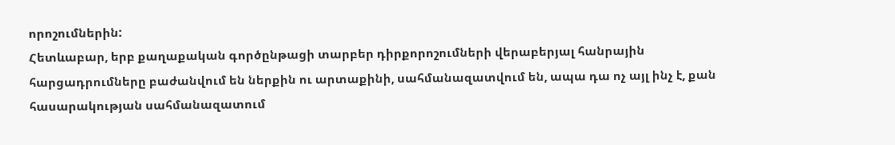որոշումներին:
Հետևաբար, երբ քաղաքական գործընթացի տարբեր դիրքորոշումների վերաբերյալ հանրային հարցադրումները բաժանվում են ներքին ու արտաքինի, սահմանազատվում են, ապա դա ոչ այլ ինչ է, քան հասարակության սահմանազատում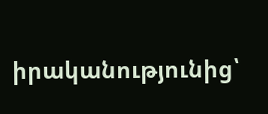իրականությունից՝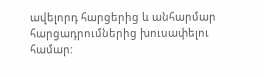ավելորդ հարցերից և անհարմար հարցադրումներից խուսափելու համար: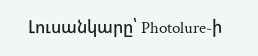Լուսանկարը՝ Photolure-ի